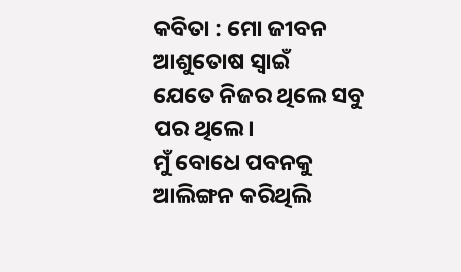କବିତା : ମୋ ଜୀବନ
ଆଶୁତୋଷ ସ୍ୱାଇଁ
ଯେତେ ନିଜର ଥିଲେ ସବୁ ପର ଥିଲେ।
ମୁଁ ବୋଧେ ପବନକୁ ଆଲିଙ୍ଗନ କରିଥିଲି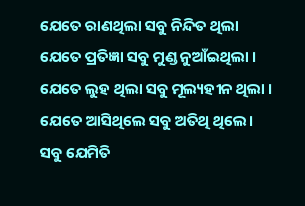ଯେତେ ରାଣଥିଲା ସବୁ ନିନ୍ଦିତ ଥିଲା
ଯେତେ ପ୍ରତିଜ୍ଞା ସବୁ ମୁଣ୍ଡ ନୁଆଁଇଥିଲା ।
ଯେତେ ଲୁହ ଥିଲା ସବୁ ମୂଲ୍ୟହୀନ ଥିଲା ।
ଯେତେ ଆସିଥିଲେ ସବୁ ଅତିଥି ଥିଲେ।
ସବୁ ଯେମିତି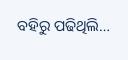ବହିରୁ ପଢିଥିଲି…